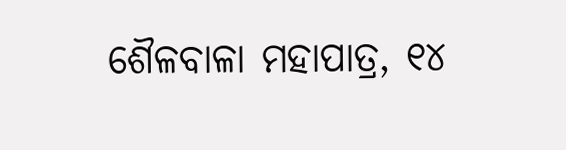ଶୈଳବାଳା ମହାପାତ୍ର, ୧୪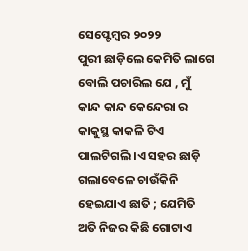ସେପ୍ଟେମ୍ବର ୨୦୨୨
ପୁରୀ ଛାଡ଼ିଲେ କେମିତି ଲାଗେ ବୋଲି ପଚାରିଲ ଯେ , ମୁଁ କାନ୍ଦ କାନ୍ଦ କେନ୍ଦେରା ର କାକୁସ୍ଥ କାକଳି ଟିଏ ପାଲଟିଗଲି ।ଏ ସହର ଛାଡ଼ି ଗଲାବେଳେ ଚାଉଁକିନି ହେଇଯାଏ ଛାତି ; ଯେମିତି ଅତି ନିଜର କିଛି ଗୋଟାଏ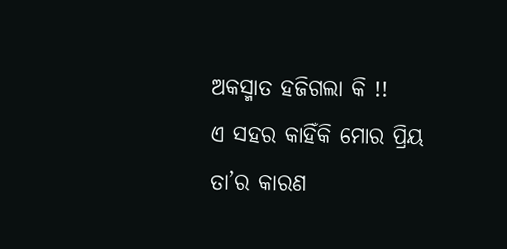ଅକସ୍ମାତ ହଜିଗଲା କି !!
ଏ ସହର କାହିଁକି ମୋର ପ୍ରିୟ
ତା’ର କାରଣ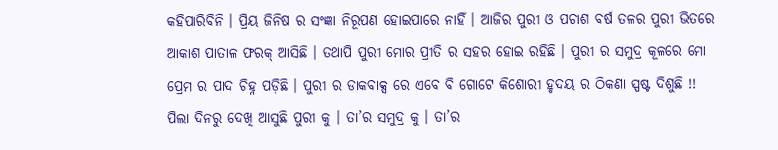କହିପାରିବିନି । ପ୍ରିୟ ଜିନିଷ ର ସଂଜ୍ଞା ନିରୂପଣ ହୋଇପାରେ ନାହିଁ । ଆଜିର ପୁରୀ ଓ ପଚାଶ ବର୍ଷ ତଳର ପୁରୀ ଭିତରେ ଆକାଶ ପାତାଳ ଫରକ୍ ଆସିଛି । ତଥାପି ପୁରୀ ମୋର ପ୍ରୀତି ର ସହର ହୋଇ ରହିଛି । ପୁରୀ ର ସମୁଦ୍ର କୂଳରେ ମୋ ପ୍ରେମ ର ପାଦ ଚିହ୍ନ ପଡ଼ିଛି । ପୁରୀ ର ଡାକବାକ୍ସ ରେ ଏବେ ବି ଗୋଟେ କିଶୋରୀ ହୃଦୟ ର ଠିକଣା ସ୍ପଷ୍ଟ ଦିଶୁଛି !!
ପିଲା ଦିନରୁ ଦେଖି ଆସୁଛି ପୁରୀ କୁ । ତା’ର ସମୁଦ୍ର କୁ । ତା’ର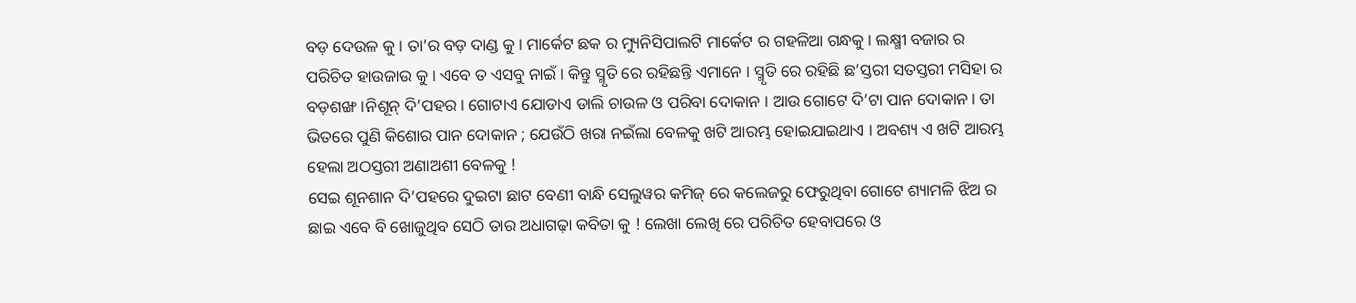ବଡ଼ ଦେଉଳ କୁ । ତା’ର ବଡ଼ ଦାଣ୍ଡ କୁ । ମାର୍କେଟ ଛକ ର ମ୍ୟୁନିସିପାଲଟି ମାର୍କେଟ ର ଗହଳିଆ ଗନ୍ଧକୁ । ଲକ୍ଷ୍ମୀ ବଜାର ର ପରିଚିତ ହାଉଜାଉ କୁ । ଏବେ ତ ଏସବୁ ନାଇଁ । କିନ୍ତୁ ସ୍ମୃତି ରେ ରହିଛନ୍ତି ଏମାନେ । ସ୍ମୃତି ରେ ରହିଛି ଛ’ସ୍ତରୀ ସତସ୍ତରୀ ମସିହା ର ବଡ଼ଶଙ୍ଖ ।ନିଶୂନ୍ ଦି’ପହର । ଗୋଟାଏ ଯୋଡାଏ ଡାଲି ଚାଉଳ ଓ ପରିବା ଦୋକାନ । ଆଉ ଗୋଟେ ଦି’ଟା ପାନ ଦୋକାନ । ତା ଭିତରେ ପୁଣି କିଶୋର ପାନ ଦୋକାନ ; ଯେଉଁଠି ଖରା ନଇଁଲା ବେଳକୁ ଖଟି ଆରମ୍ଭ ହୋଇଯାଇଥାଏ । ଅବଶ୍ୟ ଏ ଖଟି ଆରମ୍ଭ ହେଲା ଅଠସ୍ତରୀ ଅଣାଅଶୀ ବେଳକୁ !
ସେଇ ଶୂନଶାନ ଦି’ପହରେ ଦୁଇଟା ଛାଟ ବେଣୀ ବାନ୍ଧି ସେଲୁୱର କମିଜ୍ ରେ କଲେଜରୁ ଫେରୁଥିବା ଗୋଟେ ଶ୍ୟାମଳି ଝିଅ ର ଛାଇ ଏବେ ବି ଖୋଜୁଥିବ ସେଠି ତାର ଅଧାଗଢ଼ା କବିତା କୁ ! ଲେଖା ଲେଖି ରେ ପରିଚିତ ହେବାପରେ ଓ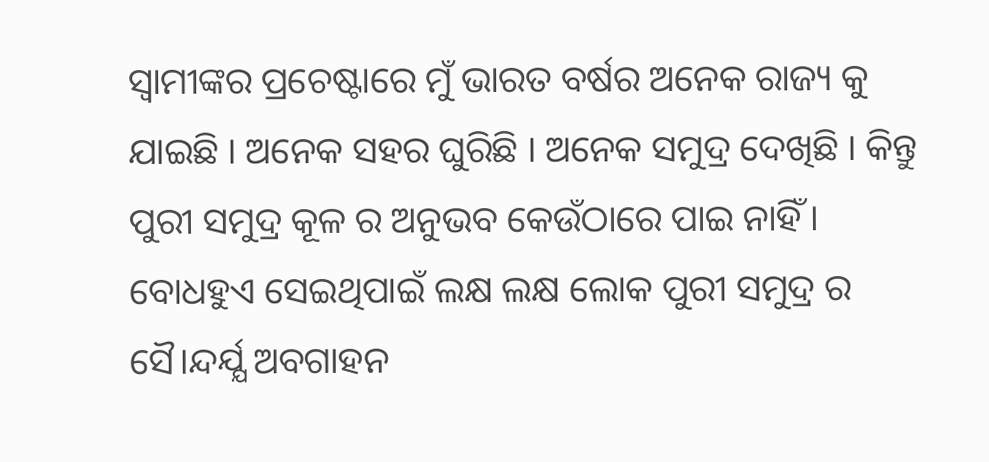ସ୍ଵାମୀଙ୍କର ପ୍ରଚେଷ୍ଟାରେ ମୁଁ ଭାରତ ବର୍ଷର ଅନେକ ରାଜ୍ୟ କୁ ଯାଇଛି । ଅନେକ ସହର ଘୁରିଛି । ଅନେକ ସମୁଦ୍ର ଦେଖିଛି । କିନ୍ତୁ ପୁରୀ ସମୁଦ୍ର କୂଳ ର ଅନୁଭବ କେଉଁଠାରେ ପାଇ ନାହିଁ । ବୋଧହୁଏ ସେଇଥିପାଇଁ ଲକ୍ଷ ଲକ୍ଷ ଲୋକ ପୁରୀ ସମୁଦ୍ର ର ସୈ।ନ୍ଦର୍ଯ୍ଯ ଅବଗାହନ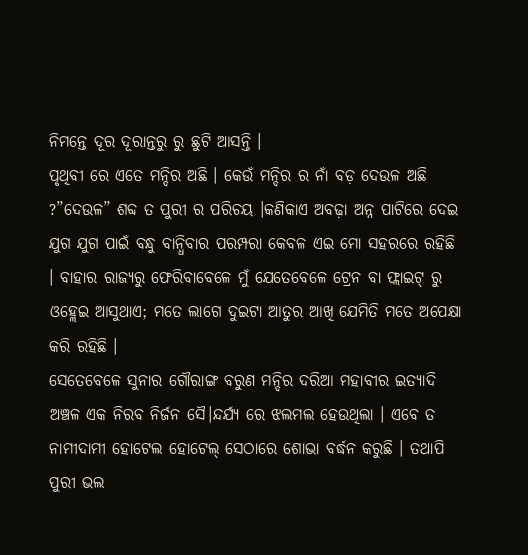ନିମନ୍ତେ ଦୂର ଦୂରାନ୍ତରୁ ରୁ ଛୁଟି ଆସନ୍ତି ।
ପୃଥିବୀ ରେ ଏତେ ମନ୍ଦିର ଅଛି । କେଉଁ ମନ୍ଦିର ର ନାଁ ବଡ଼ ଦେଉଳ ଅଛି ?”ଦେଉଳ” ଶବ୍ଦ ତ ପୁରୀ ର ପରିଚୟ ।କଣିକାଏ ଅବଢ଼ା ଅନ୍ନ ପାଟିରେ ଦେଇ ଯୁଗ ଯୁଗ ପାଇଁ ବନ୍ଧୁ ବାନ୍ଧିବାର ପରମ୍ପରା କେବଳ ଏଇ ମୋ ସହରରେ ରହିଛି । ବାହାର ରାଜ୍ୟରୁ ଫେରିବାବେଳେ ମୁଁ ଯେତେବେଳେ ଟ୍ରେନ ବା ଫ୍ଲାଇଟ୍ ରୁ ଓହ୍ଲେଇ ଆସୁଥାଏ; ମତେ ଲାଗେ ଦୁଇଟା ଆତୁର ଆଖି ଯେମିତି ମତେ ଅପେକ୍ଷା କରି ରହିଛି ।
ସେତେବେଳେ ସୁନାର ଗୌରାଙ୍ଗ ବରୁଣ ମନ୍ଦିର ଦରିଆ ମହାବୀର ଇତ୍ୟାଦି ଅଞ୍ଚଳ ଏକ ନିରବ ନିର୍ଜନ ସୈ।ନ୍ଦର୍ଯ୍ଯ ରେ ଝଲମଲ ହେଉଥିଲା । ଏବେ ତ ନାମୀଦାମୀ ହୋଟେଲ ହୋଟେଲ୍ ସେଠାରେ ଶୋଭା ବର୍ଦ୍ଧନ କରୁଛି । ତଥାପି ପୁରୀ ଭଲ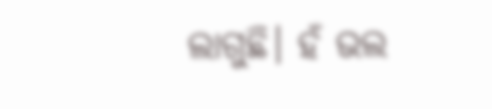ଲାଗୁଛି। ହଁ ଭଲ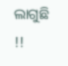ଲାଗୁଛି !!